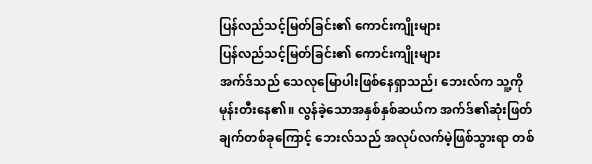ပြန်လည်သင့်မြတ်ခြင်း၏ ကောင်းကျိုးများ
ပြန်လည်သင့်မြတ်ခြင်း၏ ကောင်းကျိုးများ
အက်ဒ်သည် သေလုမြောပါးဖြစ်နေရှာသည်၊ ဘေးလ်က သူ့ကို မုန်းတီးနေ၏။ လွန်ခဲ့သောအနှစ်နှစ်ဆယ်က အက်ဒ်၏ဆုံးဖြတ်ချက်တစ်ခုကြောင့် ဘေးလ်သည် အလုပ်လက်မဲ့ဖြစ်သွားရာ တစ်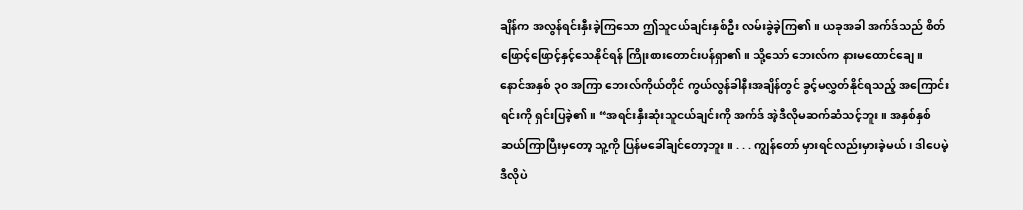ချိန်က အလွန်ရင်းနှီးခဲ့ကြသော ဤသူငယ်ချင်းနှစ်ဦး လမ်းခွဲခဲ့ကြ၏။ ယခုအခါ အက်ဒ်သည် စိတ်ဖြောင့်ဖြောင့်နှင့်သေနိုင်ရန် ကြိုးစားတောင်းပန်ရှာ၏။ သို့သော် ဘေးလ်က နားမထောင်ချေ။
နောင်အနှစ် ၃၀ အကြာ ဘေးလ်ကိုယ်တိုင် ကွယ်လွန်ခါနီးအချိန်တွင် ခွင့်မလွှတ်နိုင်ရသည့် အကြောင်းရင်းကို ရှင်းပြခဲ့၏။ “အရင်းနှီးဆုံးသူငယ်ချင်းကို အက်ဒ် အဲ့ဒီလိုမဆက်ဆံသင့်ဘူး။ အနှစ်နှစ်ဆယ်ကြာပြီးမှတော့ သူ့ကို ပြန်မခေါ်ချင်တော့ဘူး။ . . . ကျွန်တော် မှားရင်လည်းမှားခဲ့မယ်၊ ဒါပေမဲ့ ဒီလိုပဲ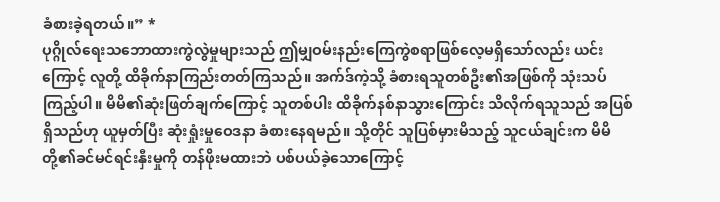ခံစားခဲ့ရတယ်။” *
ပုဂ္ဂိုလ်ရေးသဘောထားကွဲလွဲမှုများသည် ဤမျှဝမ်းနည်းကြေကွဲစရာဖြစ်လေ့မရှိသော်လည်း ယင်းကြောင့် လူတို့ ထိခိုက်နာကြည်းတတ်ကြသည်။ အက်ဒ်ကဲ့သို့ ခံစားရသူတစ်ဦး၏အဖြစ်ကို သုံးသပ်ကြည့်ပါ။ မိမိ၏ဆုံးဖြတ်ချက်ကြောင့် သူတစ်ပါး ထိခိုက်နစ်နာသွားကြောင်း သိလိုက်ရသူသည် အပြစ်ရှိသည်ဟု ယူမှတ်ပြီး ဆုံးရှုံးမှုဝေဒနာ ခံစားနေရမည်။ သို့တိုင် သူပြစ်မှားမိသည့် သူငယ်ချင်းက မိမိတို့၏ခင်မင်ရင်းနှီးမှုကို တန်ဖိုးမထားဘဲ ပစ်ပယ်ခဲ့သောကြောင့်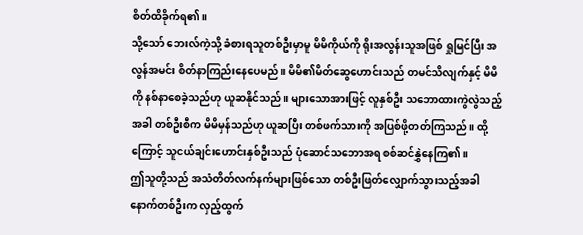စိတ်ထိခိုက်ရ၏။
သို့သော် ဘေးလ်ကဲ့သို့ ခံစားရသူတစ်ဦးမှာမူ မိမိကိုယ်ကို ရိုးအလွန်းသူအဖြစ် ရှုမြင်ပြီး အလွန်အမင်း စိတ်နာကြည်းနေပေမည်။ မိမိ၏မိတ်ဆွေဟောင်းသည် တမင်သိလျက်နှင့် မိမိကို နစ်နာစေခဲ့သည်ဟု ယူဆနိုင်သည်။ များသောအားဖြင့် လူနှစ်ဦး သဘောထားကွဲလွဲသည့်အခါ တစ်ဦးစီက မိမိမှန်သည်ဟု ယူဆပြီး တစ်ဖက်သားကို အပြစ်ဖို့တတ်ကြသည်။ ထို့ကြောင့် သူငယ်ချင်းဟောင်းနှစ်ဦးသည် ပုံဆောင်သဘောအရ စစ်ဆင်နွှဲနေကြ၏။
ဤသူတို့သည် အသံတိတ်လက်နက်များဖြစ်သော တစ်ဦးဖြတ်လျှောက်သွားသည့်အခါ နောက်တစ်ဦးက လှည့်ထွက်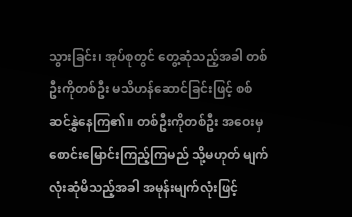သွားခြင်း၊ အုပ်စုတွင် တွေ့ဆုံသည့်အခါ တစ်ဦးကိုတစ်ဦး မသိဟန်ဆောင်ခြင်းဖြင့် စစ်ဆင်နွှဲနေကြ၏။ တစ်ဦးကိုတစ်ဦး အဝေးမှ စောင်းမြောင်းကြည့်ကြမည် သို့မဟုတ် မျက်လုံးဆုံမိသည့်အခါ အမုန်းမျက်လုံးဖြင့်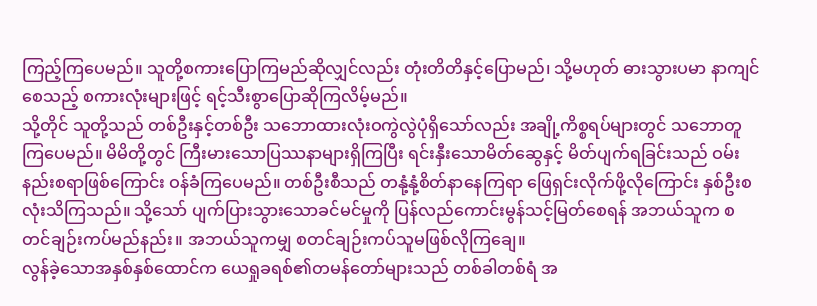ကြည့်ကြပေမည်။ သူတို့စကားပြောကြမည်ဆိုလျှင်လည်း တုံးတိတိနှင့်ပြောမည်၊ သို့မဟုတ် ဓားသွားပမာ နာကျင်စေသည့် စကားလုံးများဖြင့် ရင့်သီးစွာပြောဆိုကြလိမ့်မည်။
သို့တိုင် သူတို့သည် တစ်ဦးနှင့်တစ်ဦး သဘောထားလုံးဝကွဲလွဲပုံရှိသော်လည်း အချို့ကိစ္စရပ်များတွင် သဘောတူကြပေမည်။ မိမိတို့တွင် ကြီးမားသောပြဿနာများရှိကြပြီး ရင်းနှီးသောမိတ်ဆွေနှင့် မိတ်ပျက်ရခြင်းသည် ဝမ်းနည်းစရာဖြစ်ကြောင်း ဝန်ခံကြပေမည်။ တစ်ဦးစီသည် တနုံ့နုံ့စိတ်နာနေကြရာ ဖြေရှင်းလိုက်ဖို့လိုကြောင်း နှစ်ဦးစလုံးသိကြသည်။ သို့သော် ပျက်ပြားသွားသောခင်မင်မှုကို ပြန်လည်ကောင်းမွန်သင့်မြတ်စေရန် အဘယ်သူက စတင်ချဉ်းကပ်မည်နည်း။ အဘယ်သူကမျှ စတင်ချဉ်းကပ်သူမဖြစ်လိုကြချေ။
လွန်ခဲ့သောအနှစ်နှစ်ထောင်က ယေရှုခရစ်၏တမန်တော်များသည် တစ်ခါတစ်ရံ အ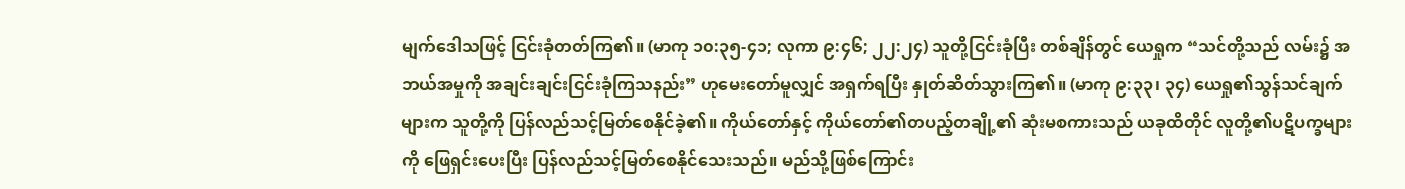မျက်ဒေါသဖြင့် ငြင်းခုံတတ်ကြ၏။ (မာကု ၁၀:၃၅-၄၁; လုကာ ၉:၄၆; ၂၂:၂၄) သူတို့ငြင်းခုံပြီး တစ်ချိန်တွင် ယေရှုက “သင်တို့သည် လမ်း၌ အဘယ်အမှုကို အချင်းချင်းငြင်းခုံကြသနည်း” ဟုမေးတော်မူလျှင် အရှက်ရပြီး နှုတ်ဆိတ်သွားကြ၏။ (မာကု ၉:၃၃၊ ၃၄) ယေရှု၏သွန်သင်ချက်များက သူတို့ကို ပြန်လည်သင့်မြတ်စေနိုင်ခဲ့၏။ ကိုယ်တော်နှင့် ကိုယ်တော်၏တပည့်တချို့၏ ဆုံးမစကားသည် ယခုထိတိုင် လူတို့၏ပဋိပက္ခများကို ဖြေရှင်းပေးပြီး ပြန်လည်သင့်မြတ်စေနိုင်သေးသည်။ မည်သို့ဖြစ်ကြောင်း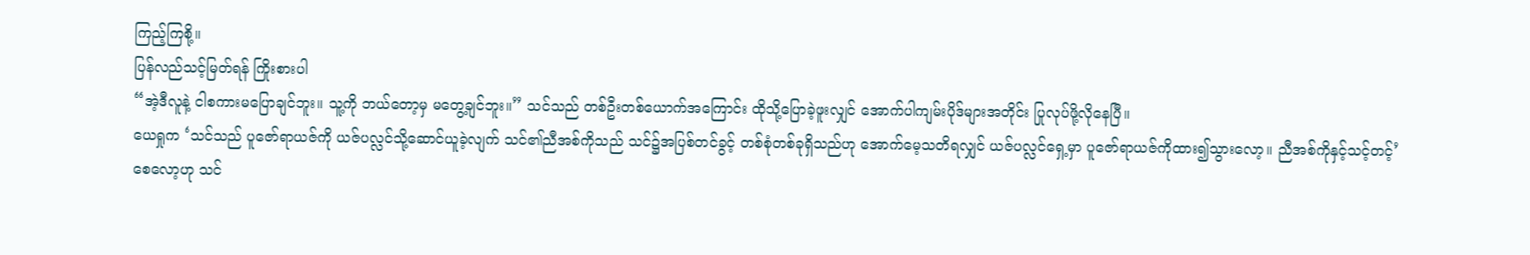ကြည့်ကြစို့။
ပြန်လည်သင့်မြတ်ရန် ကြိုးစားပါ
“အဲ့ဒီလူနဲ့ ငါစကားမပြောချင်ဘူး။ သူ့ကို ဘယ်တော့မှ မတွေ့ချင်ဘူး။” သင်သည် တစ်ဦးတစ်ယောက်အကြောင်း ထိုသို့ပြောခဲ့ဖူးလျှင် အောက်ပါကျမ်းပိုဒ်များအတိုင်း ပြုလုပ်ဖို့လိုနေပြီ။
ယေရှုက ‘သင်သည် ပူဇော်ရာယဇ်ကို ယဇ်ပလ္လင်သို့ဆောင်ယူခဲ့လျက် သင်၏ညီအစ်ကိုသည် သင်၌အပြစ်တင်ခွင့် တစ်စုံတစ်ခုရှိသည်ဟု အောက်မေ့သတိရလျှင် ယဇ်ပလ္လင်ရှေ့မှာ ပူဇော်ရာယဇ်ကိုထား၍သွားလော့။ ညီအစ်ကိုနှင့်သင့်တင့်’ စေလော့ဟု သင်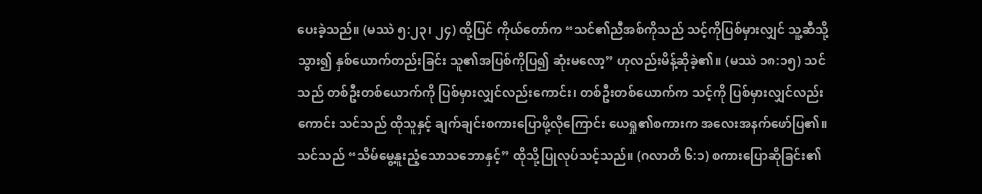ပေးခဲ့သည်။ (မဿဲ ၅:၂၃၊ ၂၄) ထို့ပြင် ကိုယ်တော်က “သင်၏ညီအစ်ကိုသည် သင့်ကိုပြစ်မှားလျှင် သူ့ဆီသို့သွား၍ နှစ်ယောက်တည်းခြင်း သူ၏အပြစ်ကိုပြ၍ ဆုံးမလော့” ဟုလည်းမိန့်ဆိုခဲ့၏။ (မဿဲ ၁၈:၁၅) သင်သည် တစ်ဦးတစ်ယောက်ကို ပြစ်မှားလျှင်လည်းကောင်း၊ တစ်ဦးတစ်ယောက်က သင့်ကို ပြစ်မှားလျှင်လည်းကောင်း သင်သည် ထိုသူနှင့် ချက်ချင်းစကားပြောဖို့လိုကြောင်း ယေရှု၏စကားက အလေးအနက်ဖော်ပြ၏။ သင်သည် “သိမ်မွေ့နူးညံ့သောသဘောနှင့်” ထိုသို့ပြုလုပ်သင့်သည်။ (ဂလာတိ ၆:၁) စကားပြောဆိုခြင်း၏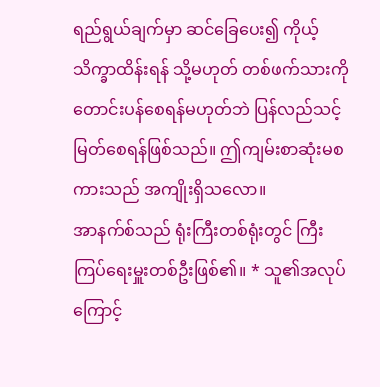ရည်ရွယ်ချက်မှာ ဆင်ခြေပေး၍ ကိုယ့်သိက္ခာထိန်းရန် သို့မဟုတ် တစ်ဖက်သားကိုတောင်းပန်စေရန်မဟုတ်ဘဲ ပြန်လည်သင့်မြတ်စေရန်ဖြစ်သည်။ ဤကျမ်းစာဆုံးမစကားသည် အကျိုးရှိသလော။
အာနက်စ်သည် ရုံးကြီးတစ်ရုံးတွင် ကြီးကြပ်ရေးမှူးတစ်ဦးဖြစ်၏။ * သူ၏အလုပ်ကြောင့်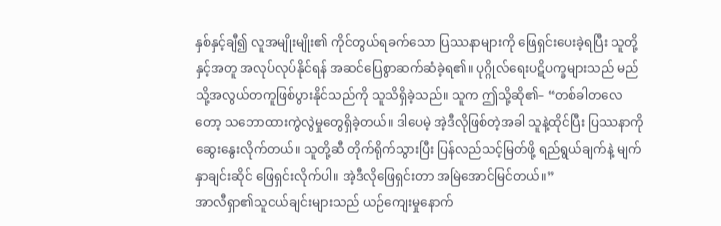နှစ်နှင့်ချီ၍ လူအမျိုးမျိုး၏ ကိုင်တွယ်ရခက်သော ပြဿနာများကို ဖြေရှင်းပေးခဲ့ရပြီး သူတို့နှင့်အတူ အလုပ်လုပ်နိုင်ရန် အဆင်ပြေစွာဆက်ဆံခဲ့ရ၏။ ပုဂ္ဂိုလ်ရေးပဋိပက္ခများသည် မည်သို့အလွယ်တကူဖြစ်ပွားနိုင်သည်ကို သူသိရှိခဲ့သည်။ သူက ဤသို့ဆို၏– “တစ်ခါတလေတော့ သဘောထားကွဲလွဲမှုတွေရှိခဲ့တယ်။ ဒါပေမဲ့ အဲ့ဒီလိုဖြစ်တဲ့အခါ သူနဲ့ထိုင်ပြီး ပြဿနာကိုဆွေးနွေးလိုက်တယ်။ သူတို့ဆီ တိုက်ရိုက်သွားပြီး ပြန်လည်သင့်မြတ်ဖို့ ရည်ရွယ်ချက်နဲ့ မျက်နှာချင်းဆိုင် ဖြေရှင်းလိုက်ပါ။ အဲ့ဒီလိုဖြေရှင်းတာ အမြဲအောင်မြင်တယ်။”
အာလီရှာ၏သူငယ်ချင်းများသည် ယဉ်ကျေးမှုနောက်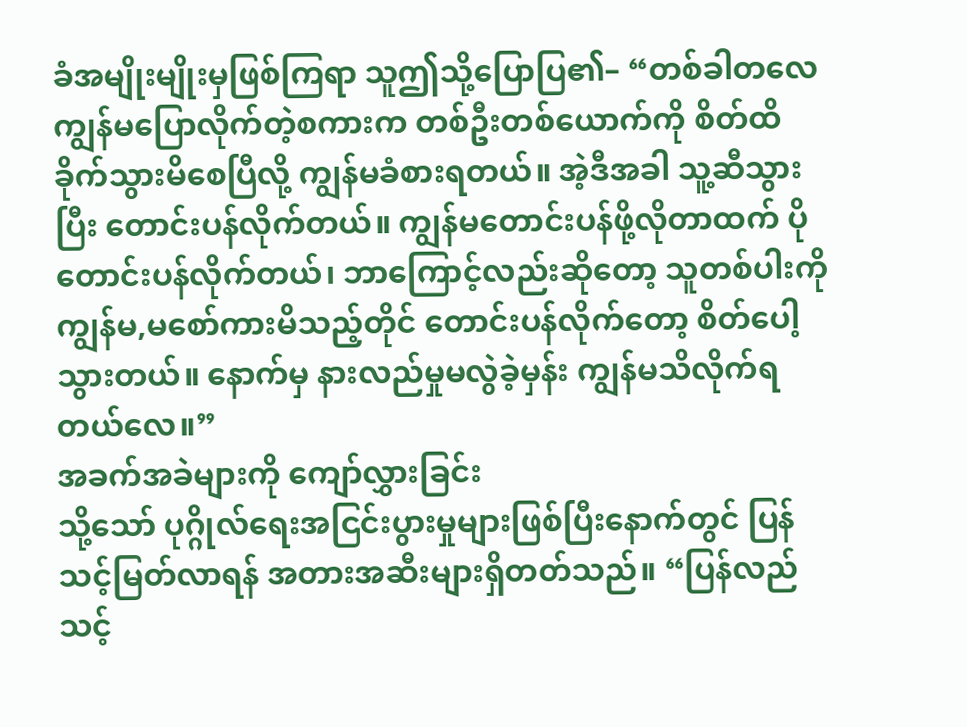ခံအမျိုးမျိုးမှဖြစ်ကြရာ သူဤသို့ပြောပြ၏– “တစ်ခါတလေ ကျွန်မပြောလိုက်တဲ့စကားက တစ်ဦးတစ်ယောက်ကို စိတ်ထိခိုက်သွားမိစေပြီလို့ ကျွန်မခံစားရတယ်။ အဲ့ဒီအခါ သူ့ဆီသွားပြီး တောင်းပန်လိုက်တယ်။ ကျွန်မတောင်းပန်ဖို့လိုတာထက် ပိုတောင်းပန်လိုက်တယ်၊ ဘာကြောင့်လည်းဆိုတော့ သူတစ်ပါးကို ကျွန်မ,မစော်ကားမိသည့်တိုင် တောင်းပန်လိုက်တော့ စိတ်ပေါ့သွားတယ်။ နောက်မှ နားလည်မှုမလွဲခဲ့မှန်း ကျွန်မသိလိုက်ရတယ်လေ။”
အခက်အခဲများကို ကျော်လွှားခြင်း
သို့သော် ပုဂ္ဂိုလ်ရေးအငြင်းပွားမှုများဖြစ်ပြီးနောက်တွင် ပြန်သင့်မြတ်လာရန် အတားအဆီးများရှိတတ်သည်။ “ပြန်လည်သင့်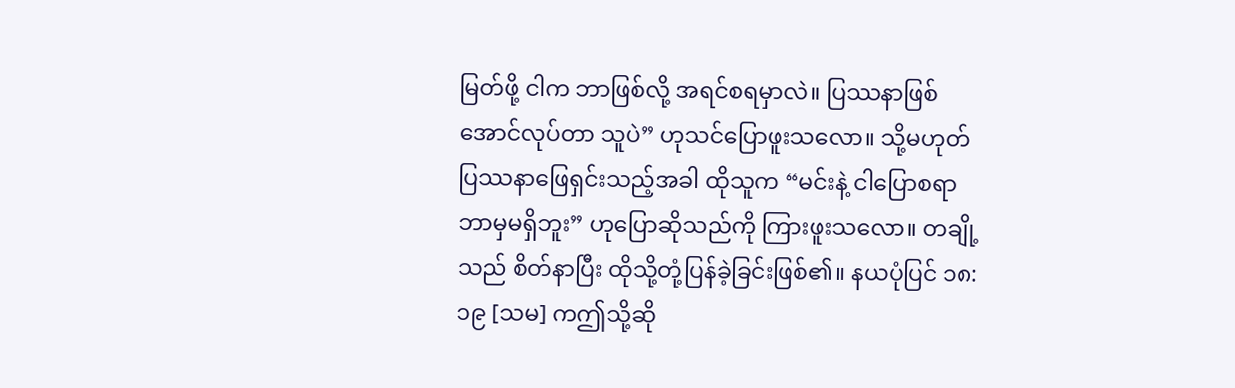မြတ်ဖို့ ငါက ဘာဖြစ်လို့ အရင်စရမှာလဲ။ ပြဿနာဖြစ်အောင်လုပ်တာ သူပဲ” ဟုသင်ပြောဖူးသလော။ သို့မဟုတ် ပြဿနာဖြေရှင်းသည့်အခါ ထိုသူက “မင်းနဲ့ ငါပြောစရာ ဘာမှမရှိဘူး” ဟုပြောဆိုသည်ကို ကြားဖူးသလော။ တချို့သည် စိတ်နာပြီး ထိုသို့တုံ့ပြန်ခဲ့ခြင်းဖြစ်၏။ နယပုံပြင် ၁၈:၁၉ [သမ] ကဤသို့ဆို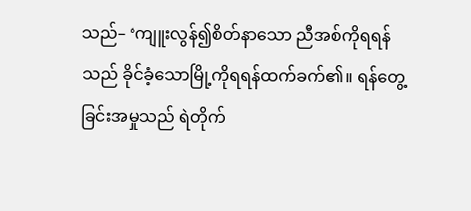သည်– ‘ကျူးလွန်၍စိတ်နာသော ညီအစ်ကိုရရန်သည် ခိုင်ခံ့သောမြို့ကိုရရန်ထက်ခက်၏။ ရန်တွေ့ခြင်းအမှုသည် ရဲတိုက်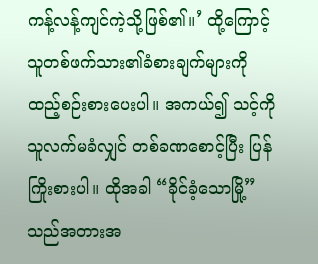ကန့်လန့်ကျင်ကဲ့သို့ဖြစ်၏။’ ထို့ကြောင့် သူတစ်ဖက်သား၏ခံစားချက်များကို ထည့်စဉ်းစားပေးပါ။ အကယ်၍ သင့်ကို သူလက်မခံလျှင် တစ်ခဏစောင့်ပြီး ပြန်ကြိုးစားပါ။ ထိုအခါ “ခိုင်ခံ့သောမြို့” သည်အတားအ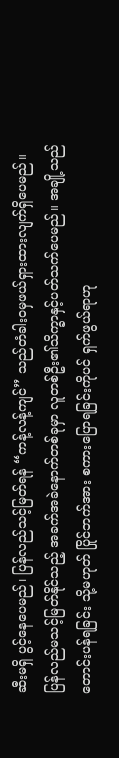ဆီးမရှိ ပွင့်နေပေမည်၊ ပြန်လည်သင့်မြတ်ရန် “ကန့်လန့်ကျင်” သည်တံခါးဝမှဖယ်ရှားထားလျက်ရှိပေမည်။
ပြန်လည်မသင့်မြတ်နိုင်သည့် အခက်အခဲနောက်တစ်ခုမှာ လူတစ်ဦး၏သိက္ခာနှင့်ပတ်သက်ပေမည်။ အချို့သည် တောင်းပန်ရခြင်း သို့မဟုတ် ပြိုင်ဘက်အား စကားပြောရခြင်းကိုပင် ရှက်ဖွယ်ရာဟု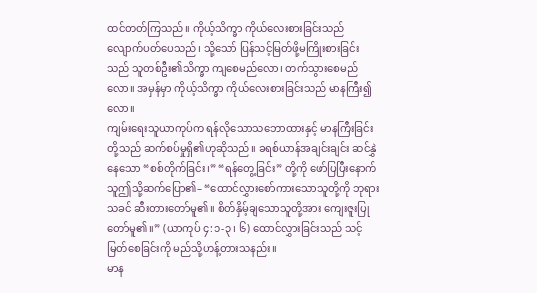ထင်တတ်ကြသည်။ ကိုယ့်သိက္ခာ ကိုယ်လေးစားခြင်းသည် လျောက်ပတ်ပေသည်၊ သို့သော် ပြန်သင့်မြတ်ဖို့မကြိုးစားခြင်းသည် သူတစ်ဦး၏သိက္ခာ ကျစေမည်လော၊ တက်သွားစေမည်လော။ အမှန်မှာ ကိုယ့်သိက္ခာ ကိုယ်လေးစားခြင်းသည် မာနကြီး၍လော။
ကျမ်းရေးသူယာကုပ်က ရန်လိုသောသဘောထားနှင့် မာနကြီးခြင်းတို့သည် ဆက်စပ်မှုရှိ၏ဟုဆိုသည်။ ခရစ်ယာန်အချင်းချင်း ဆင်နွှဲနေသော “စစ်တိုက်ခြင်း၊” “ရန်တွေ့ခြင်း” တို့ကို ဖော်ပြပြီးနောက် သူဤသို့ဆက်ပြော၏– “ထောင်လွှားစော်ကားသောသူတို့ကို ဘုရားသခင် ဆီးတားတော်မူ၏။ စိတ်နှိမ့်ချသောသူတို့အား ကျေးဇူးပြုတော်မူ၏။” (ယာကုပ် ၄:၁-၃၊ ၆) ထောင်လွှားခြင်းသည် သင့်မြတ်စေခြင်းကို မည်သို့ဟန့်တားသနည်း။
မာန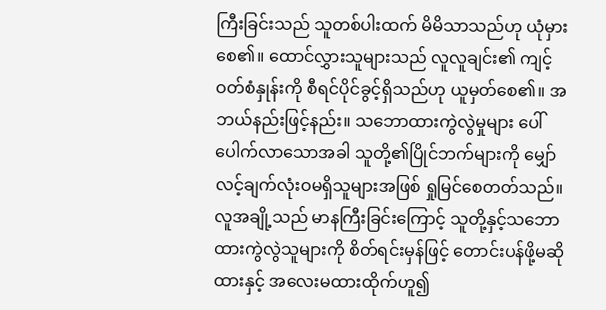ကြီးခြင်းသည် သူတစ်ပါးထက် မိမိသာသည်ဟု ယုံမှားစေ၏။ ထောင်လွှားသူများသည် လူလူချင်း၏ ကျင့်ဝတ်စံနှုန်းကို စီရင်ပိုင်ခွင့်ရှိသည်ဟု ယူမှတ်စေ၏။ အဘယ်နည်းဖြင့်နည်း။ သဘောထားကွဲလွဲမှုများ ပေါ်ပေါက်လာသောအခါ သူတို့၏ပြိုင်ဘက်များကို မျှော်လင့်ချက်လုံးဝမရှိသူများအဖြစ် ရှုမြင်စေတတ်သည်။ လူအချို့သည် မာနကြီးခြင်းကြောင့် သူတို့နှင့်သဘောထားကွဲလွဲသူများကို စိတ်ရင်းမှန်ဖြင့် တောင်းပန်ဖို့မဆိုထားနှင့် အလေးမထားထိုက်ဟူ၍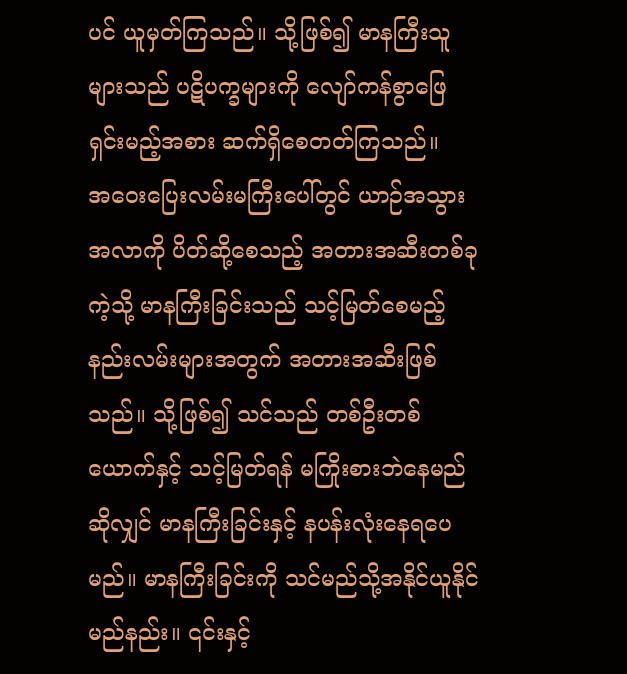ပင် ယူမှတ်ကြသည်။ သို့ဖြစ်၍ မာနကြီးသူများသည် ပဋိပက္ခများကို လျော်ကန်စွာဖြေရှင်းမည့်အစား ဆက်ရှိစေတတ်ကြသည်။
အဝေးပြေးလမ်းမကြီးပေါ်တွင် ယာဉ်အသွားအလာကို ပိတ်ဆို့စေသည့် အတားအဆီးတစ်ခုကဲ့သို့ မာနကြီးခြင်းသည် သင့်မြတ်စေမည့် နည်းလမ်းများအတွက် အတားအဆီးဖြစ်သည်။ သို့ဖြစ်၍ သင်သည် တစ်ဦးတစ်ယောက်နှင့် သင့်မြတ်ရန် မကြိုးစားဘဲနေမည်ဆိုလျှင် မာနကြီးခြင်းနှင့် နပန်းလုံးနေရပေမည်။ မာနကြီးခြင်းကို သင်မည်သို့အနိုင်ယူနိုင်မည်နည်း။ ၎င်းနှင့်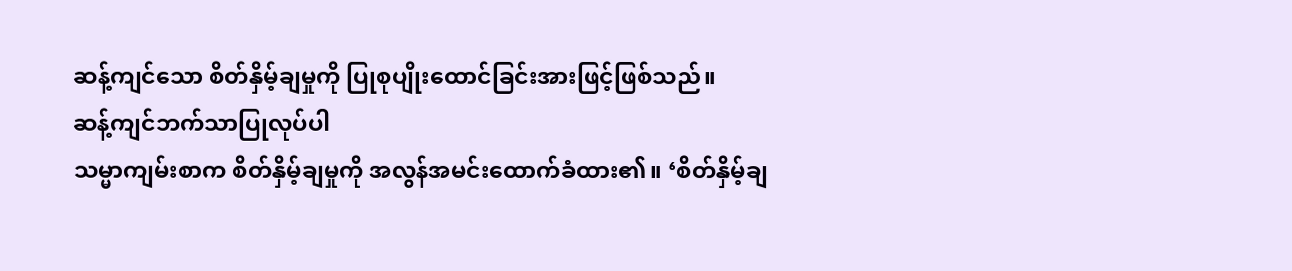ဆန့်ကျင်သော စိတ်နှိမ့်ချမှုကို ပြုစုပျိုးထောင်ခြင်းအားဖြင့်ဖြစ်သည်။
ဆန့်ကျင်ဘက်သာပြုလုပ်ပါ
သမ္မာကျမ်းစာက စိတ်နှိမ့်ချမှုကို အလွန်အမင်းထောက်ခံထား၏။ ‘စိတ်နှိမ့်ချ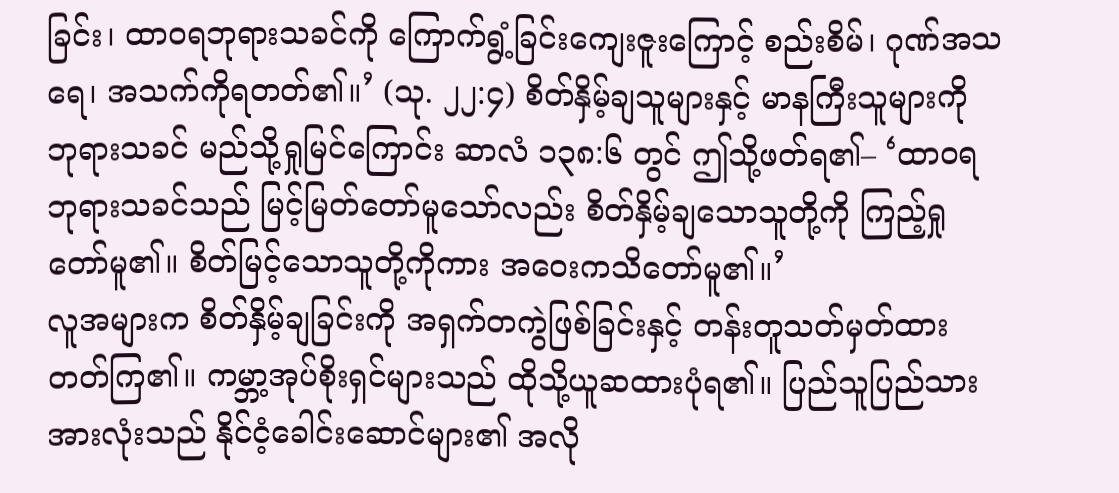ခြင်း၊ ထာဝရဘုရားသခင်ကို ကြောက်ရွံ့ခြင်းကျေးဇူးကြောင့် စည်းစိမ်၊ ဂုဏ်အသရေ၊ အသက်ကိုရတတ်၏။’ (သု. ၂၂:၄) စိတ်နှိမ့်ချသူများနှင့် မာနကြီးသူများကို ဘုရားသခင် မည်သို့ရှုမြင်ကြောင်း ဆာလံ ၁၃၈:၆ တွင် ဤသို့ဖတ်ရ၏– ‘ထာဝရဘုရားသခင်သည် မြင့်မြတ်တော်မူသော်လည်း စိတ်နှိမ့်ချသောသူတို့ကို ကြည့်ရှုတော်မူ၏။ စိတ်မြင့်သောသူတို့ကိုကား အဝေးကသိတော်မူ၏။’
လူအများက စိတ်နှိမ့်ချခြင်းကို အရှက်တကွဲဖြစ်ခြင်းနှင့် တန်းတူသတ်မှတ်ထားတတ်ကြ၏။ ကမ္ဘာ့အုပ်စိုးရှင်များသည် ထိုသို့ယူဆထားပုံရ၏။ ပြည်သူပြည်သားအားလုံးသည် နိုင်ငံ့ခေါင်းဆောင်များ၏ အလို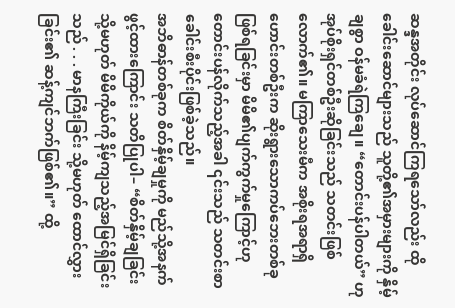ဆန္ဒအတိုင်း လုပ်ဆောင်ကြရသော်လည်း ထိုခေါင်းဆောင်များသည် သူတို့၏အမှားများကို နှိမ့်ချစွာ ဝန်မခံရဲကြချေ။ “တောင်းပန်ပါတယ်” ဟုအုပ်စိုးရှင်တစ်ဦးဆိုခြင်းသည် သတင်းဖြစ်လောက်၏။ မကြာသေးမီက အစိုးရအရာရှိဟောင်းတစ်ဦးက ဆိုးရွားသောကပ်ဘေးတစ်ခုဖြစ်ရခြင်းမှာ မိမိ၏ပျက်ကွက်မှုကြောင့်ဟု တောင်းပန်လိုက်သည့်အခါ ၎င်းသည် သတင်းစာခေါင်းစီးပိုင်းဖြစ်ခဲ့သည်။
အဘိဓာန်တစ်ခုက စိတ်နှိမ့်ချမှုကို မည်သို့အနက်ဖွင့်ထားကြောင်း သတိပြုပါ– “စိတ်နှိမ့်ချခြင်း သို့မဟုတ် မိမိကိုယ်ကို နိမ့်ကျသည့်အမြင်ရှိခြင်းသည် . . . မာနကြီးခြင်း သို့မဟုတ် ထောင်လွှားခြင်း၏ ဆန့်ကျင်ဘက်ဖြစ်၏။” ထို့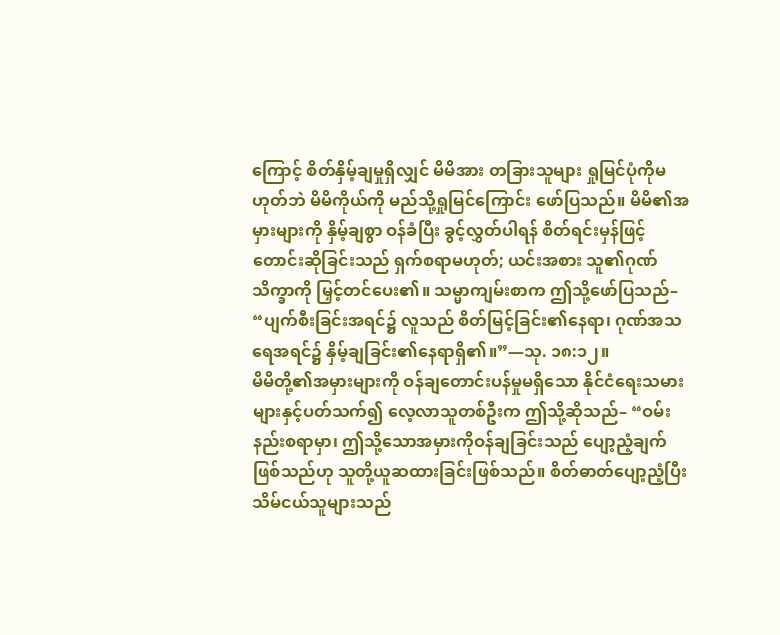ကြောင့် စိတ်နှိမ့်ချမှုရှိလျှင် မိမိအား တခြားသူများ ရှုမြင်ပုံကိုမဟုတ်ဘဲ မိမိကိုယ်ကို မည်သို့ရှုမြင်ကြောင်း ဖော်ပြသည်။ မိမိ၏အမှားများကို နှိမ့်ချစွာ ဝန်ခံပြီး ခွင့်လွှတ်ပါရန် စိတ်ရင်းမှန်ဖြင့် တောင်းဆိုခြင်းသည် ရှက်စရာမဟုတ်; ယင်းအစား သူ၏ဂုဏ်သိက္ခာကို မြှင့်တင်ပေး၏။ သမ္မာကျမ်းစာက ဤသို့ဖော်ပြသည်– “ပျက်စီးခြင်းအရင်၌ လူသည် စိတ်မြင့်ခြင်း၏နေရာ၊ ဂုဏ်အသရေအရင်၌ နှိမ့်ချခြင်း၏နေရာရှိ၏။”—သု. ၁၈:၁၂။
မိမိတို့၏အမှားများကို ဝန်ချတောင်းပန်မှုမရှိသော နိုင်ငံရေးသမားများနှင့်ပတ်သက်၍ လေ့လာသူတစ်ဦးက ဤသို့ဆိုသည်– “ဝမ်းနည်းစရာမှာ၊ ဤသို့သောအမှားကိုဝန်ချခြင်းသည် ပျော့ညံ့ချက်ဖြစ်သည်ဟု သူတို့ယူဆထားခြင်းဖြစ်သည်။ စိတ်ဓာတ်ပျော့ညံ့ပြီး သိမ်ငယ်သူများသည်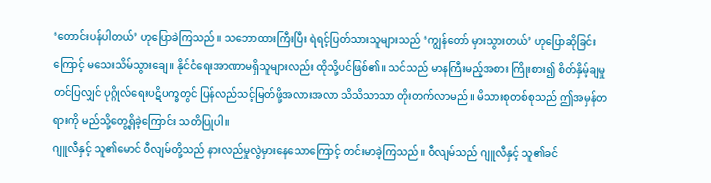‘တောင်းပန်ပါတယ်’ ဟုပြောခဲကြသည်။ သဘောထားကြီးပြီး ရဲရင့်ပြတ်သားသူများသည် ‘ကျွန်တော် မှားသွားတယ်’ ဟုပြောဆိုခြင်းကြောင့် မသေးသိမ်သွားချေ။ နိုင်ငံရေးအာဏာမရှိသူများလည်း ထိုသို့ပင်ဖြစ်၏။ သင်သည် မာနကြီးမည့်အစား ကြိုးစား၍ စိတ်နှိမ့်ချမှုတင်ပြလျှင် ပုဂ္ဂိုလ်ရေးပဋိပက္ခတွင် ပြန်လည်သင့်မြတ်ဖို့အလားအလာ သိသိသာသာ တိုးတက်လာမည်။ မိသားစုတစ်စုသည် ဤအမှန်တရားကို မည်သို့တွေ့ရှိခဲ့ကြောင်း သတိပြုပါ။
ဂျူလီနှင့် သူ၏မောင် ဝီလျမ်တို့သည် နားလည်မှုလွဲမှားနေသောကြောင့် တင်းမာခဲ့ကြသည်။ ဝီလျမ်သည် ဂျူလီနှင့် သူ၏ခင်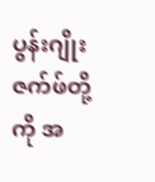ပွန်းဂျိုးဇက်ဖ်တို့ကို အ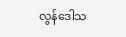လွန်ဒေါသ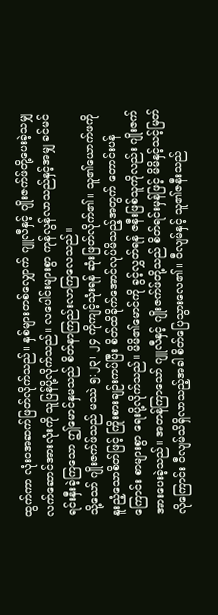ထွက်ကာ လုံးဝအဆက်ဖြတ်လိုက်သည်။ နှစ်များတစ်လျှောက် ဂျူလီနှင့် ဂျိုးဇက်ဖ်တို့ပေးခဲ့သမျှ လက်ဆောင်အားလုံးကို သူပြန်ပို့လိုက်သည်။ လပေါင်းများစွာ ကုန်လွန်လာသည်နှင့်အမျှ ခင်မင်ရင်းနှီးခဲ့ကြသော ဤမောင်နှမသည် စိတ်နာကြည်းလာကြလေသည်။
သို့သော် ဂျိုးဇက်ဖ်သည် မဿဲ ၅:၂၃၊ ၂၄ ကိုကျင့်သုံးရန် ဆုံးဖြတ်လိုက်၏။ သူ၏ယောက်ဖကို နူးညံ့သောစိတ်ဖြင့် ကြိုးစားချဉ်းကပ်ပြီး စိတ်ထိခိုက်အောင်လုပ်မိသည့်အတွက် တောင်းပန်ကြောင်း စာများစွာ ရေးပို့လိုက်သည်။ မိမိ၏မောင်ကို ခွင့်လွှတ်ရန် ဇနီးဖြစ်သူကိုလည်း ဂျိုးဇက် အားပေးခဲ့သည်။ အတန်ကြာသော် ဂျူလီနှင့် ဂျိုးဇက်ဖ်တို့သည် စိတ်ရင်းမှန်ဖြင့် မိမိနှင့်သင့်မြတ်လိုကြောင်း ဝီလျမ်သိရှိလာသည့်အခါ စိတ်ပြေသွားလေ၏။ ဝီလျမ်နှင့် သူ၏ဇနီးသည်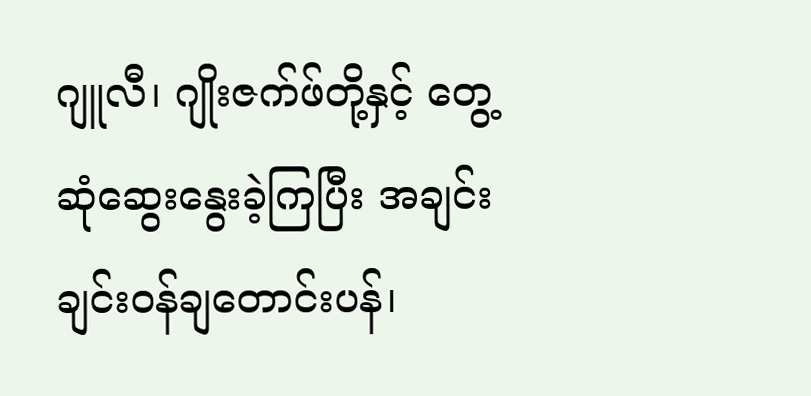ဂျူလီ၊ ဂျိုးဇက်ဖ်တို့နှင့် တွေ့ဆုံဆွေးနွေးခဲ့ကြပြီး အချင်းချင်းဝန်ချတောင်းပန်၊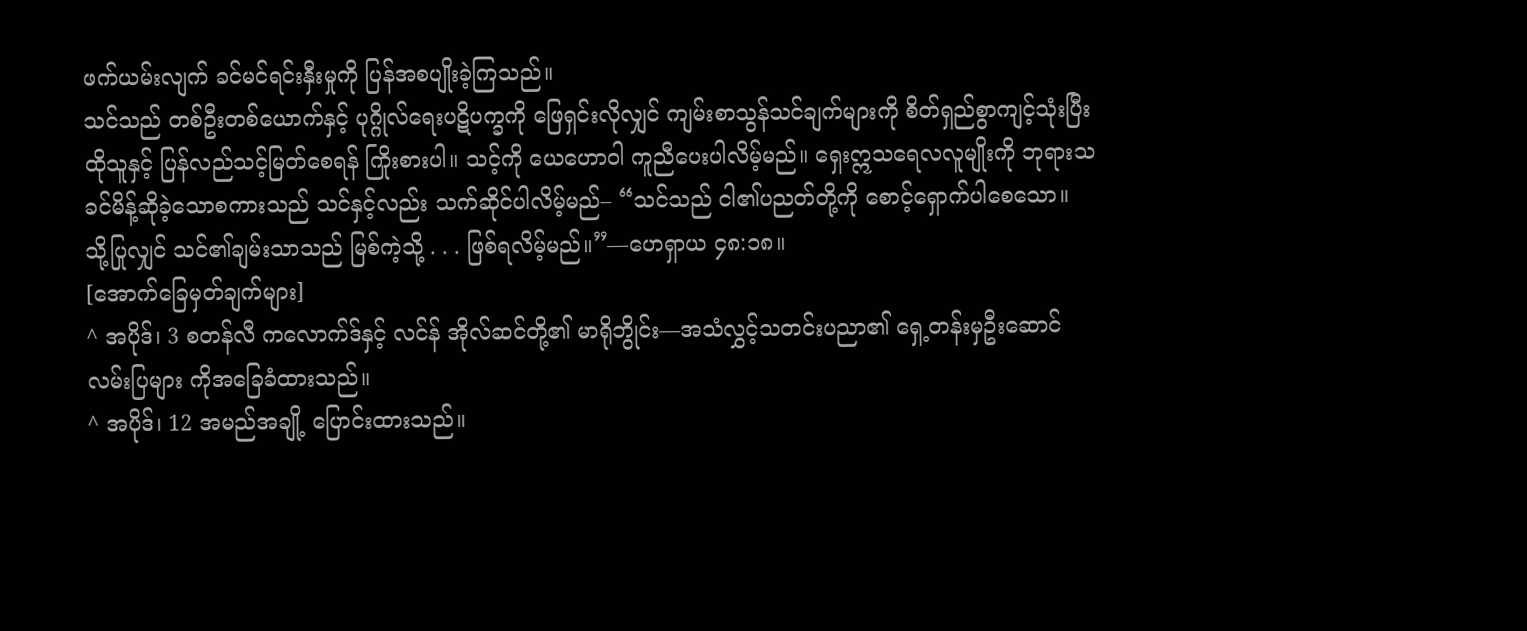ဖက်ယမ်းလျက် ခင်မင်ရင်းနှီးမှုကို ပြန်အစပျိုးခဲ့ကြသည်။
သင်သည် တစ်ဦးတစ်ယောက်နှင့် ပုဂ္ဂိုလ်ရေးပဋိပက္ခကို ဖြေရှင်းလိုလျှင် ကျမ်းစာသွန်သင်ချက်များကို စိတ်ရှည်စွာကျင့်သုံးပြီး ထိုသူနှင့် ပြန်လည်သင့်မြတ်စေရန် ကြိုးစားပါ။ သင့်ကို ယေဟောဝါ ကူညီပေးပါလိမ့်မည်။ ရှေးဣသရေလလူမျိုးကို ဘုရားသခင်မိန့်ဆိုခဲ့သောစကားသည် သင်နှင့်လည်း သက်ဆိုင်ပါလိမ့်မည်– “သင်သည် ငါ၏ပညတ်တို့ကို စောင့်ရှောက်ပါစေသော။ သို့ပြုလျှင် သင်၏ချမ်းသာသည် မြစ်ကဲ့သို့ . . . ဖြစ်ရလိမ့်မည်။”—ဟေရှာယ ၄၈:၁၈။
[အောက်ခြေမှတ်ချက်များ]
^ အပိုဒ်၊ 3 စတန်လီ ကလောက်ဒ်နှင့် လင်န် အိုလ်ဆင်တို့၏ မာရိုဘွိုင်း—အသံလွှင့်သတင်းပညာ၏ ရှေ့တန်းမှဦးဆောင်လမ်းပြများ ကိုအခြေခံထားသည်။
^ အပိုဒ်၊ 12 အမည်အချို့ ပြောင်းထားသည်။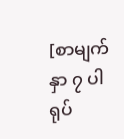[စာမျက်နှာ ၇ ပါ ရုပ်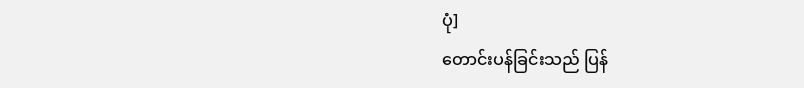ပုံ]
တောင်းပန်ခြင်းသည် ပြန်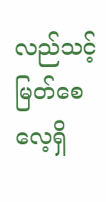လည်သင့်မြတ်စေလေ့ရှိ